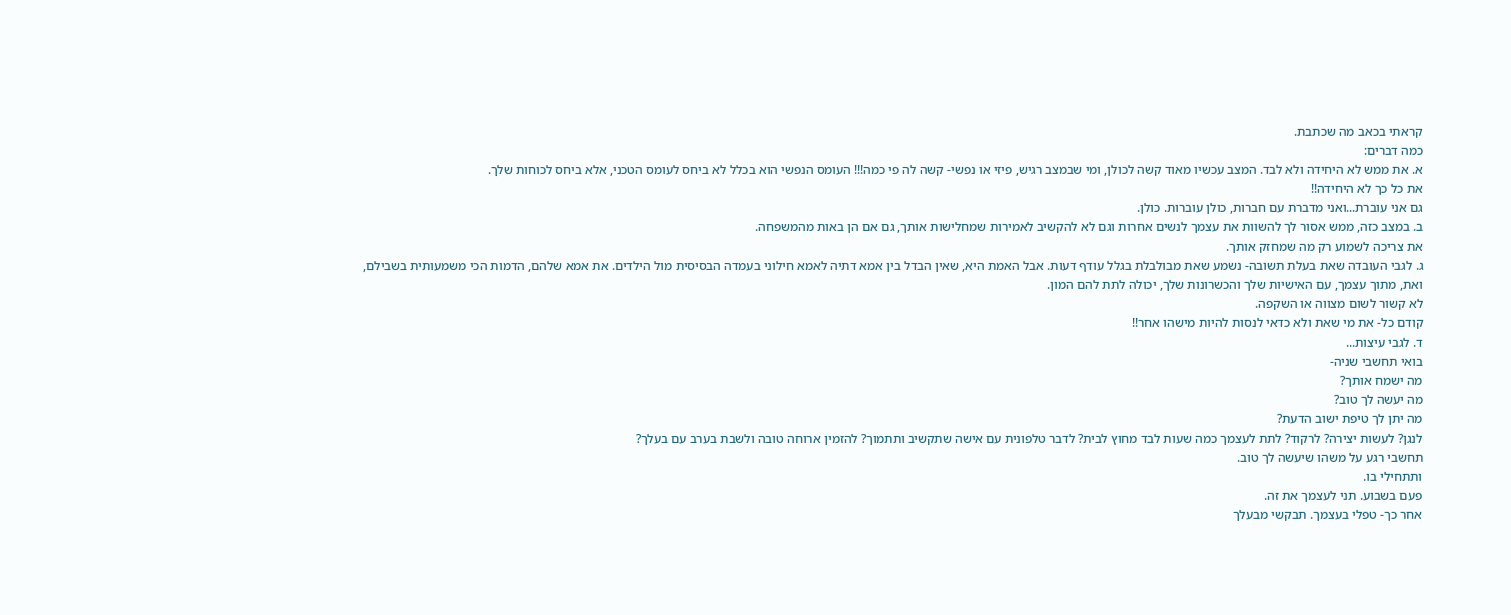קראתי בכאב מה שכתבת.
כמה דברים:
א. את ממש לא היחידה ולא לבד. המצב עכשיו מאוד קשה לכולן, ומי שבמצב רגיש, פיזי או נפשי- קשה לה פי כמה!!! העומס הנפשי הוא בכלל לא ביחס לעומס הטכני, אלא ביחס לכוחות שלך.
את כל כך לא היחידה!!
גם אני עוברת...ואני מדברת עם חברות, כולן עוברות. כולן.
ב. במצב כזה, ממש אסור לך להשוות את עצמך לנשים אחרות וגם לא להקשיב לאמירות שמחלישות אותך, גם אם הן באות מהמשפחה.
את צריכה לשמוע רק מה שמחזק אותך.
ג. לגבי העובדה שאת בעלת תשובה- נשמע שאת מבולבלת בגלל עודף דעות. אבל האמת היא, שאין הבדל בין אמא דתיה לאמא חילוני בעמדה הבסיסית מול הילדים. את אמא שלהם, הדמות הכי משמעותית בשבילם, ואת, מתוך עצמך, עם האישיות שלך והכשרונות שלך, יכולה לתת להם המון.
לא קשור לשום מצווה או השקפה.
קודם כל- את מי שאת ולא כדאי לנסות להיות מישהו אחר!!
ד. לגבי עיצות...
בואי תחשבי שניה-
מה ישמח אותך?
מה יעשה לך טוב?
מה יתן לך טיפת ישוב הדעת?
לנגן? לעשות יצירה? לרקוד? לתת לעצמך כמה שעות לבד מחוץ לבית? לדבר טלפונית עם אישה שתקשיב ותתמוך? להזמין ארוחה טובה ולשבת בערב עם בעלך?
תחשבי רגע על משהו שיעשה לך טוב.
ותתחילי בו.
פעם בשבוע. תני לעצמך את זה.
אחר כך- טפלי בעצמך. תבקשי מבעלך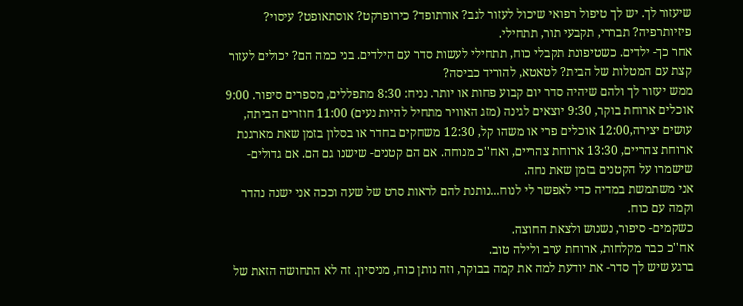שיעזור לך. יש לך טיפול רפואי שיכול לעזור לגב? אורתופד? כירופרקט? אוסתאופט? עיסוי? פיזיותרפיה? תבררי, תקבעי תור, תתחילי.
אחר כך- ילדים. כשטיפונת תקבלי כוח, תתחילי לעשות סדר עם הילדים. בני כמה הם? יכולים לעזור קצת עם המטלות של הבית? לטאטא, להוריד כביסה?
ממש יעזור לך ולהם שיהיה סדר יום קבוע פחות או יותר. נניח: 8:30 מתפללים, מספרים סיפור. 9:00 אוכלים ארוחת בוקר, 9:30 יוצאים לגינה (מזג האוויר מתחיל להיות נעים) 11:00 חוזרים הביתה, עושים יצירה,12:00 אוכלים פרי או משהו קל, 12:30 משחקים בחדר או בסלון בזמן שאת מארגנת ארוחת צהריים, 13:30 ארוחת צהריים, ואח''כ מנוחה. אם הם קטנים- שישנו גם הם. אם גדולים- שישמרו על הקטנים בזמן שאת נחה.
אני משתמשת במדיה כדי לאפשר לי לנוח...נותנת להם לראות סרט של שעה וככה אני ישנה נהדר וקמה עם כוח.
כשקמים- סיפור, נשנוש ולצאת החוצה.
אח''כ כבר מקלחות, ארוחת ערב ולילה טוב.
ברגע שיש לך סדר- את יודעת למה את קמה בבוקר, וזה נותן כוח, מניסיון. זה לא התחושה הזאת של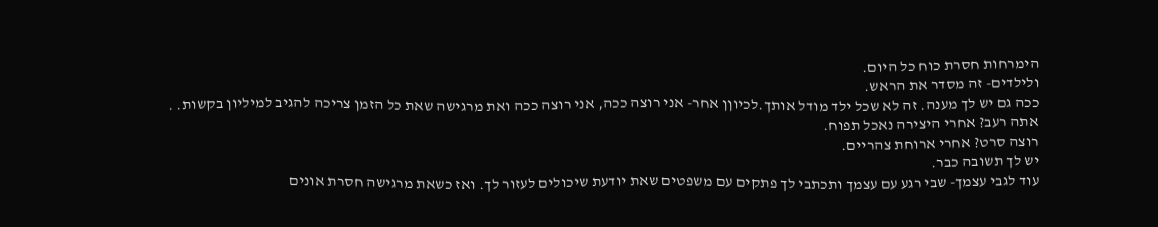הימרחות חסרת כוח כל היום.
ולילדים- זה מסדר את הראש.
ככה גם יש לך מענה. זה לא שכל ילד מודל אותך.לכיוןן אחר- אני רוצה ככה, אני רוצה ככה ואת מרגישה שאת כל הזמן צריכה להגיב למיליון בקשות. .
אתה רעב? אחרי היצירה נאכל תפוח.
רוצה סרט? אחרי ארוחת צהריים.
יש לך תשובה כבר.
עוד לגבי עצמך- שבי רגע עם עצמך ותכתבי לך פתקים עם משפטים שאת יודעת שיכולים לעזור לך. ואז כשאת מרגישה חסרת אונים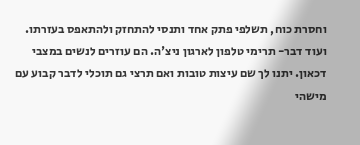וחסרת כוח, תשלפי פתק אחד ותנסי להתחזק ולהתאפס בעזרתו.
ועוד דבר- תרימי טלפון לארגון ניצ'ה. הם עוזרים לנשים במצבי דכאון. יתנו לך שם עיצות טובות ואם תרצי גם תוכלי לדבר קבוע עם מישהי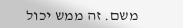משם. זה ממש יכול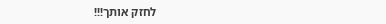לחזק אותך!!!